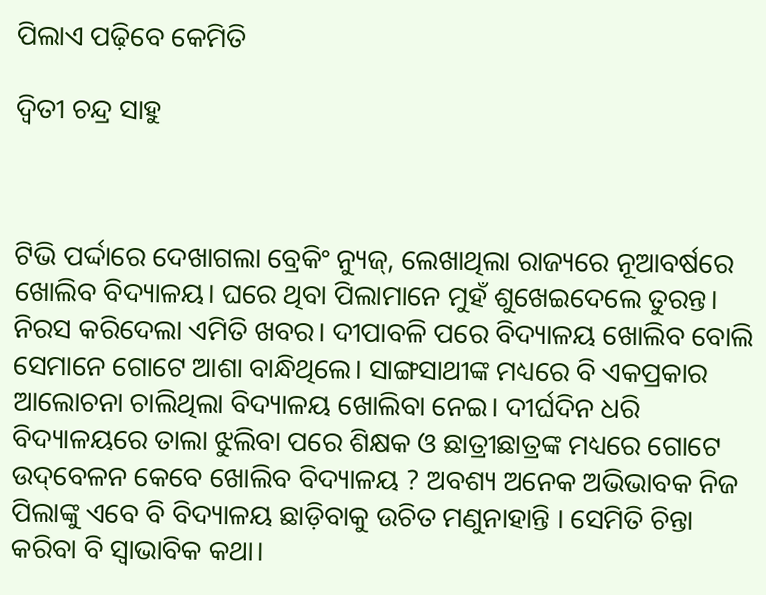ପିଲାଏ ପଢ଼ିବେ କେମିତି

ଦ୍ୱିତୀ ଚନ୍ଦ୍ର ସାହୁ



ଟିଭି ପର୍ଦ୍ଦାରେ ଦେଖାଗଲା ବ୍ରେକିଂ ନ୍ୟୁଜ୍‌, ଲେଖାଥିଲା ରାଜ୍ୟରେ ନୂଆବର୍ଷରେ ଖୋଲିବ ବିଦ୍ୟାଳୟ। ଘରେ ଥିବା ପିଲାମାନେ ମୁହଁ ଶୁଖେଇଦେଲେ ତୁରନ୍ତ। ନିରସ କରିଦେଲା ଏମିତି ଖବର। ଦୀପାବଳି ପରେ ବିଦ୍ୟାଳୟ ଖୋଲିବ ବୋଲି ସେମାନେ ଗୋଟେ ଆଶା ବାନ୍ଧିଥିଲେ। ସାଙ୍ଗସାଥୀଙ୍କ ମଧ୍ୟରେ ବି ଏକପ୍ରକାର ଆଲୋଚନା ଚାଲିଥିଲା ବିଦ୍ୟାଳୟ ଖୋଲିବା ନେଇ। ଦୀର୍ଘଦିନ ଧରି ବିଦ୍ୟାଳୟରେ ତାଲା ଝୁଲିବା ପରେ ଶିକ୍ଷକ ଓ ଛାତ୍ରୀଛାତ୍ରଙ୍କ ମଧ୍ୟରେ ଗୋଟେ ଉଦ୍‌ବେଳନ କେବେ ଖୋଲିବ ବିଦ୍ୟାଳୟ ? ଅବଶ୍ୟ ଅନେକ ଅଭିଭାବକ ନିଜ ପିଲାଙ୍କୁ ଏବେ ବି ବିଦ୍ୟାଳୟ ଛାଡ଼ିବାକୁ ଉଚିତ ମଣୁନାହାନ୍ତି । ସେମିତି ଚିନ୍ତା କରିବା ବି ସ୍ବାଭାବିକ କଥା।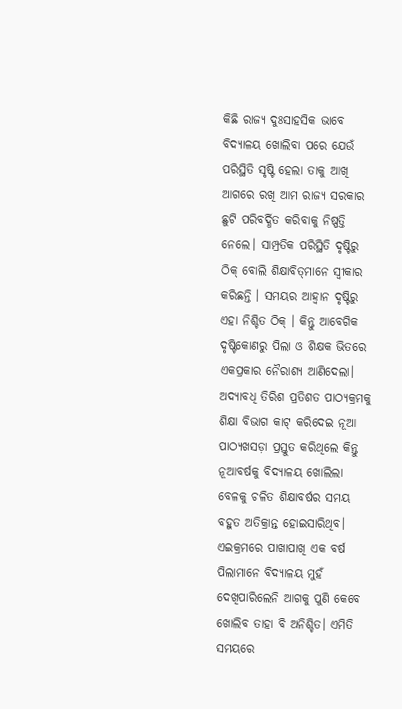କିଛି ରାଜ୍ୟ ଦୁଃସାହସିକ ଭାବେ ବିଦ୍ୟାଳୟ ଖୋଲିବା ପରେ ଯେଉଁ ପରିସ୍ଥିତି ସୃଷ୍ଟି ହେଲା ତାକୁ ଆଖି ଆଗରେ ରଖି ଆମ ରାଜ୍ୟ ସରକାର ଛୁଟି ପରିବର୍ଦ୍ଧିତ କରିବାକୁ ନିଷ୍ପତ୍ତି ନେଲେ। ସାମ୍ପ୍ରତିକ ପରିସ୍ଥିତି ଦୃଷ୍ଟିରୁ ଠିକ୍‌ ବୋଲି ଶିକ୍ଷାବିତ୍‌ମାନେ ସ୍ବୀକାର କରିଛନ୍ତି । ସମୟର ଆହ୍ବାନ ଦୃଷ୍ଟିରୁ ଏହା ନିଶ୍ଚିତ ଠିକ୍‌ । କିନ୍ତୁ ଆବେଗିକ ଦୃଷ୍ଟିକୋଣରୁ ପିଲା ଓ ଶିକ୍ଷକ ଭିତରେ ଏକପ୍ରକାର ନୈରାଶ୍ୟ ଆଣିଦେଲା। ଅଦ୍ୟାବଧି ତିରିଶ ପ୍ରତିଶତ ପାଠ୍ୟକ୍ରମକୁ ଶିକ୍ଷା ବିଭାଗ କାଟ୍‌ କରିଦେଇ ନୂଆ ପାଠ୍ୟଖସଡ଼ା ପ୍ରସ୍ତୁତ କରିଥିଲେ କିନ୍ତୁ ନୂଆବର୍ଷକୁ ବିଦ୍ୟାଳୟ ଖୋଲିଲା ବେଳକୁ ଚଳିତ ଶିକ୍ଷାବର୍ଷର ସମୟ ବହୁତ ଅତିକ୍ରାନ୍ତ ହୋଇସାରିଥିବ। ଏଇକ୍ରମରେ ପାଖାପାଖି ଏକ ବର୍ଷ ପିଲାମାନେ ବିଦ୍ୟାଳୟ ମୁହଁ ଦେଖିପାରିଲେନି ଆଗକୁ ପୁଣି କେବେ ଖୋଲିବ ତାହା ବି ଅନିଶ୍ଚିତ। ଏମିତି ସମୟରେ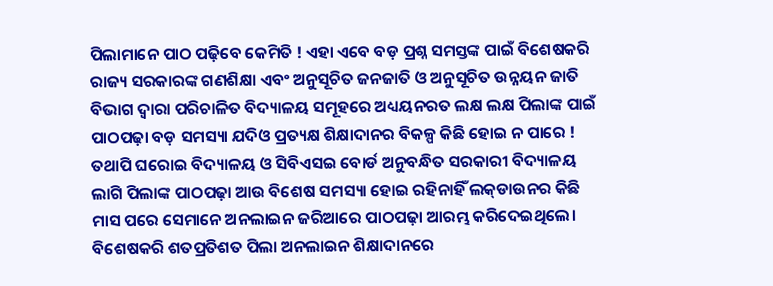ପିଲାମାନେ ପାଠ ପଢ଼ିବେ କେମିତି ! ଏହା ଏବେ ବଡ଼ ପ୍ରଶ୍ନ ସମସ୍ତଙ୍କ ପାଇଁ ବିଶେଷକରି ରାଜ୍ୟ ସରକାରଙ୍କ ଗଣଶିକ୍ଷା ଏବଂ ଅନୁସୂଚିତ ଜନଜାତି ଓ ଅନୁସୂଚିତ ଉନ୍ନୟନ ଜାତି ବିଭାଗ ଦ୍ୱାରା ପରିଚାଳିତ ବିଦ୍ୟାଳୟ ସମୂହରେ ଅଧ୍ୟୟନରତ ଲକ୍ଷ ଲକ୍ଷ ପିଲାଙ୍କ ପାଇଁ ପାଠପଢ଼ା ବଡ଼ ସମସ୍ୟା ଯଦିଓ ପ୍ରତ୍ୟକ୍ଷ ଶିକ୍ଷାଦାନର ବିକଳ୍ପ କିଛି ହୋଇ ନ ପାରେ ! ତଥାପି ଘରୋଇ ବିଦ୍ୟାଳୟ ଓ ସିବିଏସଇ ବୋର୍ଡ ଅନୁବନ୍ଧିତ ସରକାରୀ ବିଦ୍ୟାଳୟ ଲାଗି ପିଲାଙ୍କ ପାଠପଢ଼ା ଆଉ ବିଶେଷ ସମସ୍ୟା ହୋଇ ରହିନାହିଁ ଲକ୍‌ଡାଉନର କିଛି ମାସ ପରେ ସେମାନେ ଅନଲାଇନ ଜରିଆରେ ପାଠପଢ଼ା ଆରମ୍ଭ କରିଦେଇଥିଲେ। ବିଶେଷକରି ଶତପ୍ରତିଶତ ପିଲା ଅନଲାଇନ ଶିକ୍ଷାଦାନରେ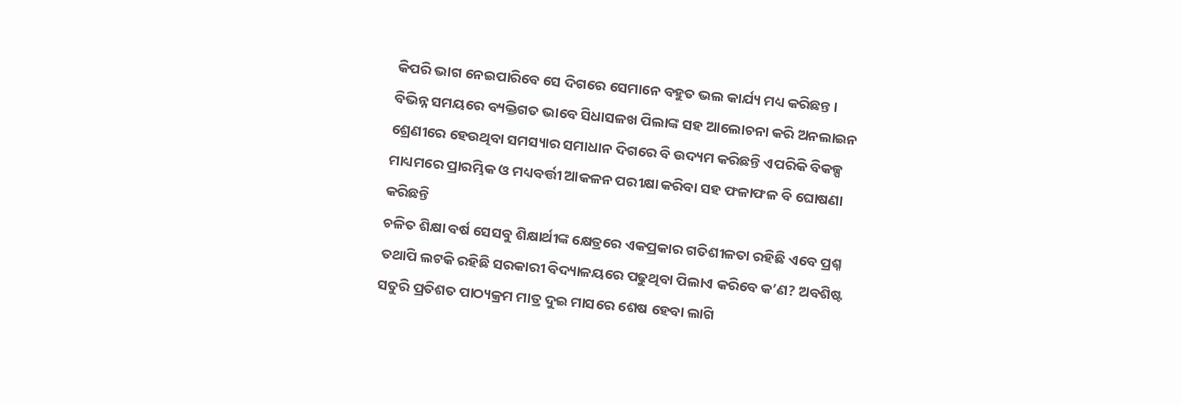କିପରି ଭାଗ ନେଇପାରିବେ ସେ ଦିଗରେ ସେମାନେ ବହୁତ ଭଲ କାର୍ଯ୍ୟ ମଧ୍ୟ କରିଛନ୍ତ। ବିଭିନ୍ନ ସମୟରେ ବ୍ୟକ୍ତିଗତ ଭାବେ ସିଧାସଳଖ ପିଲାଙ୍କ ସହ ଆଲୋଚନା କରି ଅନଲାଇନ ଶ୍ରେଣୀରେ ହେଉଥିବା ସମସ୍ୟାର ସମାଧାନ ଦିଗରେ ବି ଉଦ୍ୟମ କରିଛନ୍ତି ଏପରିକି ବିକଳ୍ପ ମାଧ୍ୟମରେ ପ୍ରାରମ୍ଭିକ ଓ ମଧ୍ୟବର୍ତ୍ତୀ ଆକଳନ ପରୀକ୍ଷା କରିବା ସହ ଫଳାଫଳ ବି ଘୋଷଣା କରିଛନ୍ତି
ଚଳିତ ଶିକ୍ଷା ବର୍ଷ ସେସବୁ ଶିକ୍ଷାର୍ଥୀଙ୍କ କ୍ଷେତ୍ରରେ ଏକପ୍ରକାର ଗତିଶୀଳତା ରହିଛି ଏବେ ପ୍ରଶ୍ନ ତଥାପି ଲଟକି ରହିଛି ସରକାରୀ ବିଦ୍ୟାଳୟରେ ପଢୁଥିବା ପିଲାଏ କରିବେ କ’ଣ? ଅବଶିଷ୍ଟ ସତୁରି ପ୍ରତିଶତ ପାଠ୍ୟକ୍ରମ ମାତ୍ର ଦୁଇ ମାସରେ ଶେଷ ହେବା ଲାଗି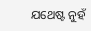ଯଥେଷ୍ଟ ନୁହଁ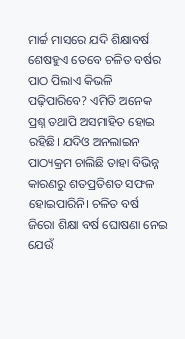ମାର୍ଚ୍ଚ ମାସରେ ଯଦି ଶିକ୍ଷାବର୍ଷ ଶେଷହୁଏ ତେବେ ଚଳିତ ବର୍ଷର ପାଠ ପିଲାଏ କିଭଳି ପଢ଼ିପାରିବେ? ଏମିତି ଅନେକ ପ୍ରଶ୍ନ ତଥାପି ଅସମାହିତ ହୋଇ ରହିଛି। ଯଦିଓ ଅନଲାଇନ ପାଠ୍ୟକ୍ରମ ଚାଲିଛି ତାହା ବିଭିନ୍ନ କାରଣରୁ ଶତପ୍ରତିଶତ ସଫଳ ହୋଇପାରିନି। ଚଳିତ ବର୍ଷ ଜିରୋ ଶିକ୍ଷା ବର୍ଷ ଘୋଷଣା ନେଇ ଯେଉଁ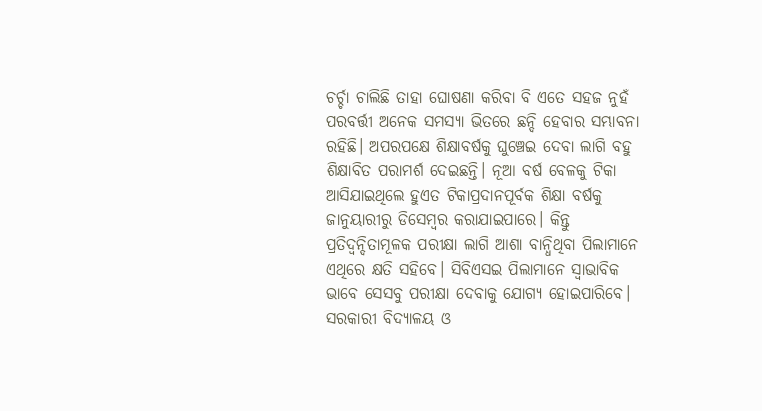ଚର୍ଚ୍ଚା ଚାଲିଛି ତାହା ଘୋଷଣା କରିବା ବି ଏତେ ସହଜ ନୁହଁ
ପରବର୍ତ୍ତୀ ଅନେକ ସମସ୍ୟା ଭିତରେ ଛନ୍ଦି ହେବାର ସମ୍ଭାବନା ରହିଛି। ଅପରପକ୍ଷେ ଶିକ୍ଷାବର୍ଷକୁ ଘୁଞ୍ଚେଇ ଦେବା ଲାଗି ବହୁ ଶିକ୍ଷାବିତ ପରାମର୍ଶ ଦେଇଛନ୍ତି। ନୂଆ ବର୍ଷ ବେଳକୁ ଟିକା ଆସିଯାଇଥିଲେ ହୁଏତ ଟିକାପ୍ରଦାନପୂର୍ବକ ଶିକ୍ଷା ବର୍ଷକୁ ଜାନୁୟାରୀରୁ ଡିସେମ୍ବର କରାଯାଇପାରେ। କିନ୍ତୁ ପ୍ରତିଦ୍ୱନ୍ଦିତାମୂଳକ ପରୀକ୍ଷା ଲାଗି ଆଶା ବାନ୍ଧିଥିବା ପିଲାମାନେ ଏଥିରେ କ୍ଷତି ସହିବେ। ସିବିଏସଇ ପିଲାମାନେ ସ୍ବାଭାବିକ ଭାବେ ସେସବୁ ପରୀକ୍ଷା ଦେବାକୁ ଯୋଗ୍ୟ ହୋଇପାରିବେ। ସରକାରୀ ବିଦ୍ୟାଳୟ ଓ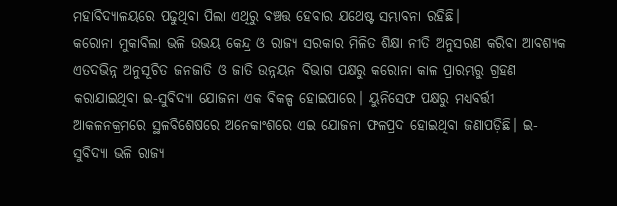ମହାବିଦ୍ୟାଳୟରେ ପଢୁଥିବା ପିଲା ଏଥିରୁ ବଞ୍ଚତ୍ତ ହେବାର ଯଥେଷ୍ଟ ସମ୍ଭାବନା ରହିଛି।
କରୋନା ମୁକାବିଲା ଭଳି ଉଭୟ କେନ୍ଦ୍ର ଓ ରାଜ୍ୟ ସରକାର ମିଳିତ ଶିକ୍ଷା ନୀତି ଅନୁସରଣ କରିବା ଆବଶ୍ୟକ ଏତଦଭିନ୍ନ ଅନୁସୂଚିତ ଜନଜାତି ଓ ଜାତି ଉନ୍ନୟନ ବିଭାଗ ପକ୍ଷରୁ କରୋନା କାଳ ପ୍ରାରମ୍ଭରୁ ଗ୍ରହଣ କରାଯାଇଥିବା ଇ-ସୁବିଦ୍ୟା ଯୋଜନା ଏକ ବିକଳ୍ପ ହୋଇପାରେ। ୟୁନିସେଫ ପକ୍ଷରୁ ମଧ୍ୟବର୍ତ୍ତୀ ଆକଳନକ୍ରମରେ ସ୍ଥଳବିଶେଷରେ ଅନେକାଂଶରେ ଏଇ ଯୋଜନା ଫଳପ୍ରଦ ହୋଇଥିବା ଜଣାପଡ଼ିଛି। ଇ-ସୁବିଦ୍ୟା ଭଳି ରାଜ୍ୟ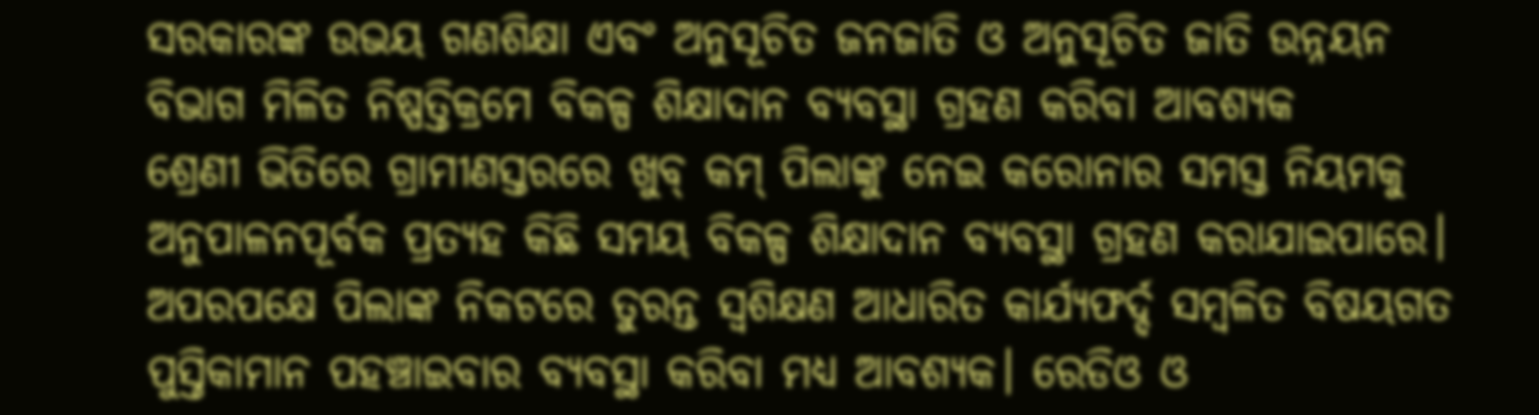ସରକାରଙ୍କ ଉଭୟ ଗଣଶିକ୍ଷା ଏବଂ ଅନୁସୂଚିତ ଜନଜାତି ଓ ଅନୁସୂଚିତ ଜାତି ଉନ୍ନୟନ ବିଭାଗ ମିଳିତ ନିଷ୍ପତ୍ତିକ୍ରମେ ବିକଳ୍ପ ଶିକ୍ଷାଦାନ ବ୍ୟବସ୍ଥା ଗ୍ରହଣ କରିବା ଆବଶ୍ୟକ
ଶ୍ରେଣୀ ଭିତିରେ ଗ୍ରାମୀଣସ୍ତରରେ ଖୁବ୍‌ କମ୍‌ ପିଲାଙ୍କୁ ନେଇ କରୋନାର ସମସ୍ତ ନିୟମକୁ ଅନୁପାଳନପୂର୍ବକ ପ୍ରତ୍ୟହ କିଛି ସମୟ ବିକଳ୍ପ ଶିକ୍ଷାଦାନ ବ୍ୟବସ୍ଥା ଗ୍ରହଣ କରାଯାଇପାରେ। ଅପରପକ୍ଷେ ପିଲାଙ୍କ ନିକଟରେ ତୁରନ୍ତ ସ୍ବଶିକ୍ଷଣ ଆଧାରିତ କାର୍ଯ୍ୟଫର୍ଦ୍ଦ ସମ୍ବଳିତ ବିଷୟଗତ ପୁସ୍ତିକାମାନ ପହଞ୍ଚାଇବାର ବ୍ୟବସ୍ଥା କରିବା ମଧ୍ୟ ଆବଶ୍ୟକ। ରେଡିଓ ଓ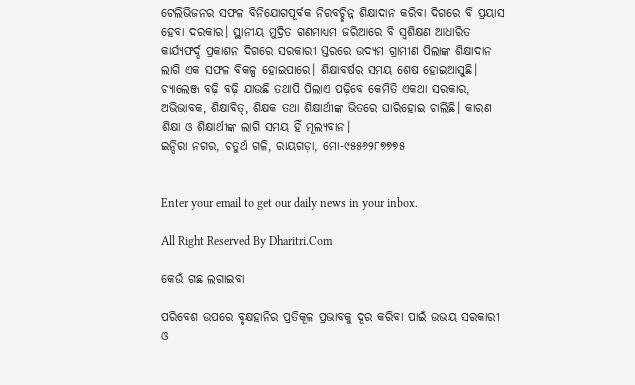ଟେଲିଭିଜନର ସଫଳ ବିନିଯୋଗପୂର୍ବକ ନିରବଚ୍ଛିନ୍ନ ଶିକ୍ଷାଦାନ କରିବା ଦିଗରେ ବି ପ୍ରୟାସ ହେବା ଦରକାର। ସ୍ଥାନୀୟ ମୁଦ୍ରିତ ଗଣମାଧ୍ୟମ ଜରିଆରେ ବି ସ୍ବଶିକ୍ଷଣ ଆଧାରିତ କାର୍ଯ୍ୟଫର୍ଦ୍ଦ ପ୍ରକାଶନ ଦିଗରେ ସରକାରୀ ସ୍ତରରେ ଉଦ୍ୟମ ଗ୍ରାମୀଣ ପିଲାଙ୍କ ଶିକ୍ଷାଦାନ ଲାଗି ଏକ ସଫଳ ବିକଳ୍ପ ହୋଇପାରେ। ଶିକ୍ଷାବର୍ଷର ସମୟ ଶେଷ ହୋଇଆସୁଛି। ଚ୍ୟାଲେଞ୍ଜ ବଢ଼ି ବଢ଼ି ଯାଉଛି ତଥାପି ପିଲାଏ ପଢ଼ିବେ କେମିତି ଏକଥା ସରକାର, ଅଭିଭାବକ, ଶିକ୍ଷାବିତ୍‌, ଶିକ୍ଷକ ତଥା ଶିକ୍ଷାର୍ଥୀଙ୍କ ଭିତରେ ଘାରିହୋଇ ଚାଲିଛି। କାରଣ ଶିକ୍ଷା ଓ ଶିକ୍ଷାର୍ଥୀଙ୍କ ଲାଗି ସମୟ ହିଁ ମୂଲ୍ୟବାନ।
ଇନ୍ଦିରା ନଗର, ଚତୁର୍ଥ ଗଳି, ରାୟଗଡ଼ା, ମୋ-୯୫୫୬୨୮୭୭୭୫


Enter your email to get our daily news in your inbox.

All Right Reserved By Dharitri.Com

କେଉଁ ଗଛ ଲଗାଇବା

ପରିବେଶ ଉପରେ ବୃକ୍ଷହାନିର ପ୍ରତିକୂଳ ପ୍ରଭାବକୁ ଦୂର କରିବା ପାଇଁ ଉଭୟ ସରକାରୀ ଓ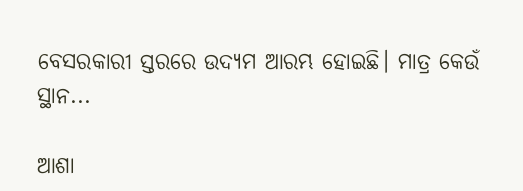ବେସରକାରୀ ସ୍ତରରେ ଉଦ୍ୟମ ଆରମ୍ଭ ହୋଇଛି। ମାତ୍ର କେଉଁ ସ୍ଥାନ...

ଆଶା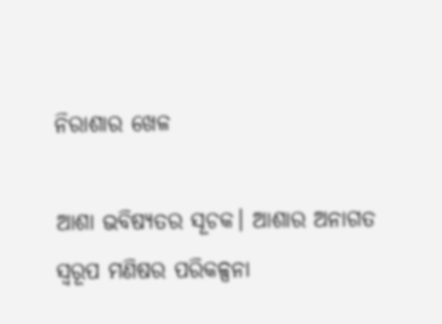ନିରାଶାର ଖେଳ

ଆଶା ଭବିଷ୍ୟତର ସୂଚକ। ଆଶାର ଅନାଗତ ସ୍ବରୂପ ମଣିଷର ପରିକଳ୍ପନା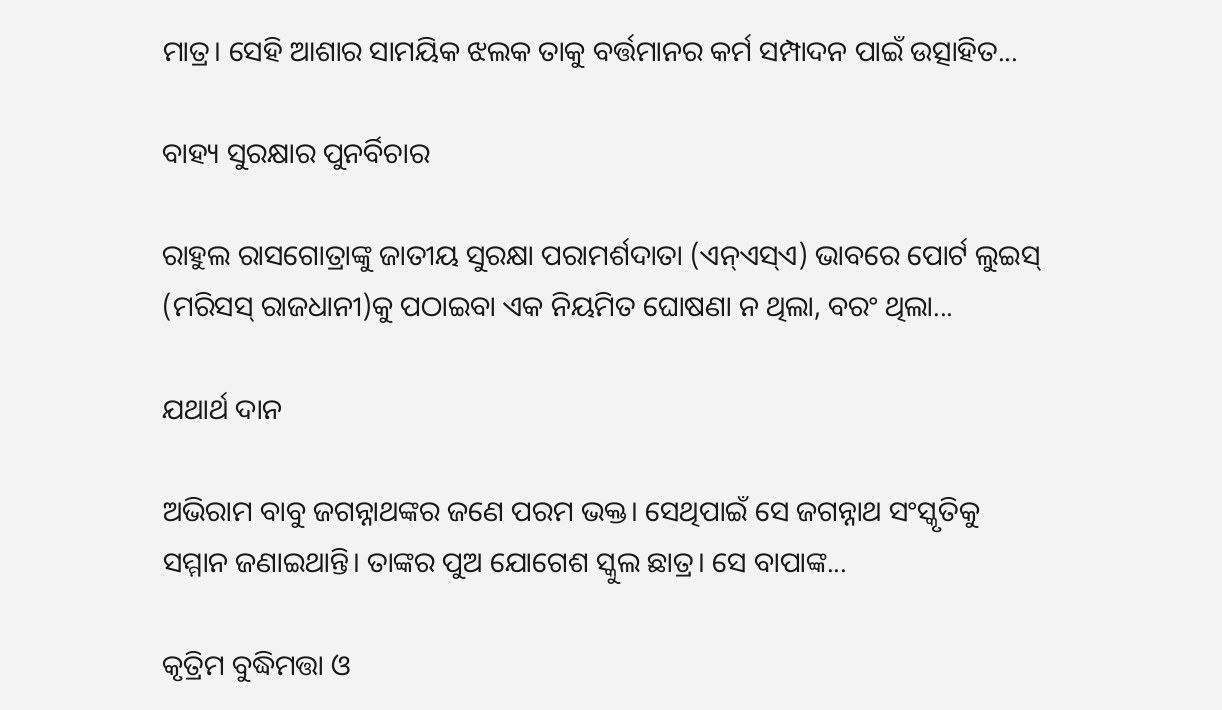ମାତ୍ର। ସେହି ଆଶାର ସାମୟିକ ଝଲକ ତାକୁ ବର୍ତ୍ତମାନର କର୍ମ ସମ୍ପାଦନ ପାଇଁ ଉତ୍ସାହିତ...

ବାହ୍ୟ ସୁରକ୍ଷାର ପୁନର୍ବିଚାର

ରାହୁଲ ରାସଗୋତ୍ରାଙ୍କୁ ଜାତୀୟ ସୁରକ୍ଷା ପରାମର୍ଶଦାତା (ଏନ୍‌ଏସ୍‌ଏ) ଭାବରେ ପୋର୍ଟ ଲୁଇସ୍‌ (ମରିସସ୍‌ ରାଜଧାନୀ)କୁ ପଠାଇବା ଏକ ନିୟମିତ ଘୋଷଣା ନ ଥିଲା, ବରଂ ଥିଲା...

ଯଥାର୍ଥ ଦାନ

ଅଭିରାମ ବାବୁ ଜଗନ୍ନାଥଙ୍କର ଜଣେ ପରମ ଭକ୍ତ। ସେଥିପାଇଁ ସେ ଜଗନ୍ନାଥ ସଂସ୍କୃତିକୁ ସମ୍ମାନ ଜଣାଇଥାନ୍ତି। ତାଙ୍କର ପୁଅ ଯୋଗେଶ ସ୍କୁଲ ଛାତ୍ର। ସେ ବାପାଙ୍କ...

କୃତ୍ରିମ ବୁଦ୍ଧିମତ୍ତା ଓ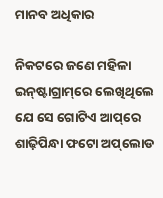ମାନବ ଅଧିକାର

ନିକଟରେ ଜଣେ ମହିଳା ଇନ୍‌ଷ୍ଟାଗ୍ରାମ୍‌ରେ ଲେଖିଥିଲେ ଯେ ସେ ଗୋଟିଏ ଆପ୍‌ରେ ଶାଢ଼ିପିନ୍ଧା ଫଟୋ ଅପ୍‌ଲୋଡ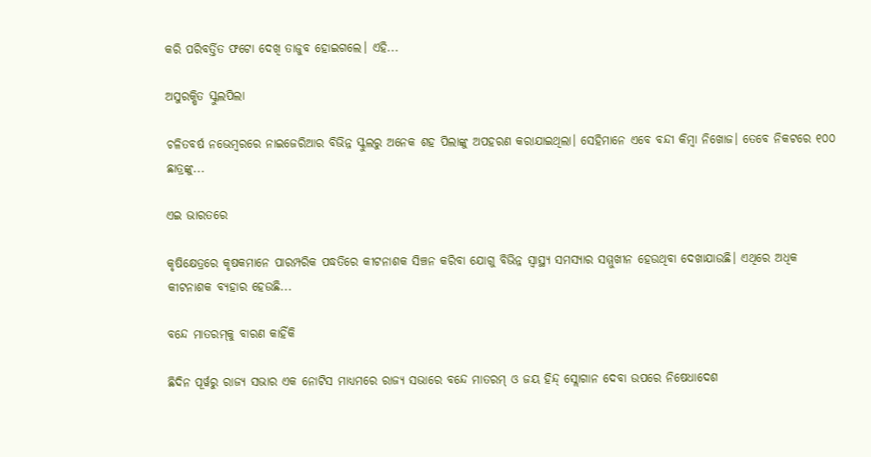କରି ପରିବର୍ତ୍ତିତ ଫଟୋ ଦେଖି ତାଜୁବ ହୋଇଗଲେ। ଏହି...

ଅସୁରକ୍ଷିତ ସ୍କୁଲପିଲା

ଚଳିତବର୍ଷ ନଭେମ୍ବରରେ ନାଇଜେରିଆର ବିଭିନ୍ନ ସ୍କୁଲରୁ ଅନେକ ଶହ ପିଲାଙ୍କୁ ଅପହରଣ କରାଯାଇଥିଲା। ସେହିମାନେ ଏବେ ବନ୍ଦୀ କିମ୍ବା ନିଖୋଜ। ତେବେ ନିକଟରେ ୧୦୦ ଛାତ୍ରଙ୍କୁ...

ଏଇ ଭାରତରେ

କୃଷିକ୍ଷେତ୍ରରେ କୃଷକମାନେ ପାରମ୍ପରିକ ପଦ୍ଧତିରେ କୀଟନାଶକ ସିଞ୍ଚନ କରିବା ଯୋଗୁ ବିଭିନ୍ନ ସ୍ୱାସ୍ଥ୍ୟ ସମସ୍ୟାର ସମ୍ମୁଖୀନ ହେଉଥିବା ଦେଖାଯାଉଛି। ଏଥିରେ ଅଧିକ କୀଟନାଶକ ବ୍ୟହାର ହେଉଛି...

ବନ୍ଦେ ମାତରମ୍‌କୁ ବାରଣ କାହିଁକି

ଛିଦିନ ପୂର୍ୱରୁ ରାଜ୍ୟ ସଭାର ଏକ ନୋଟିସ ମାଧ୍ୟମରେ ରାଜ୍ୟ ସଭାରେ ବନ୍ଦେ ମାତରମ୍‌ ଓ ଜୟ ହିନ୍ଦ୍‌ ସ୍ଲୋଗାନ ଦେବା ଉପରେ ନିଷେଧାଦେଶ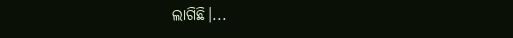ଲାଗିଛି।...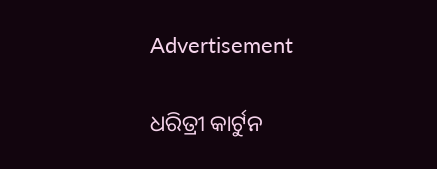Advertisement

ଧରିତ୍ରୀ କାର୍ଟୁନ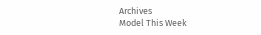Archives
Model This Week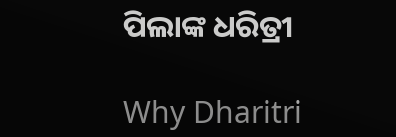ପିଲାଙ୍କ ଧରିତ୍ରୀ

Why Dharitri